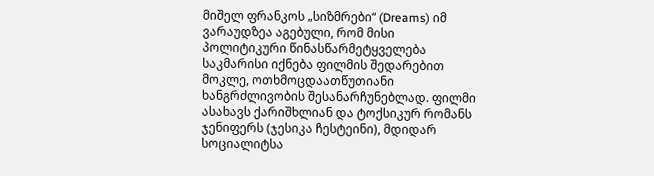მიშელ ფრანკოს „სიზმრები“ (Dreams) იმ ვარაუდზეა აგებული, რომ მისი პოლიტიკური წინასწარმეტყველება საკმარისი იქნება ფილმის შედარებით მოკლე, ოთხმოცდაათწუთიანი ხანგრძლივობის შესანარჩუნებლად. ფილმი ასახავს ქარიშხლიან და ტოქსიკურ რომანს ჯენიფერს (ჯესიკა ჩესტეინი), მდიდარ სოციალიტსა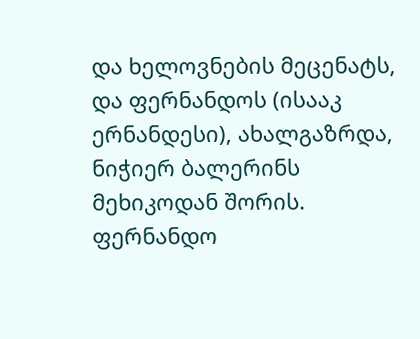და ხელოვნების მეცენატს, და ფერნანდოს (ისააკ ერნანდესი), ახალგაზრდა, ნიჭიერ ბალერინს მეხიკოდან შორის. ფერნანდო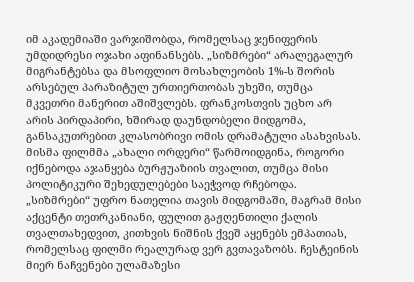იმ აკადემიაში ვარჯიშობდა, რომელსაც ჯენიფერის უმდიდრესი ოჯახი აფინანსებს. „სიზმრები“ არალეგალურ მიგრანტებსა და მსოფლიო მოსახლეობის 1%-ს შორის არსებულ პარაზიტულ ურთიერთობას უხეში, თუმცა მკვეთრი მანერით აშიშვლებს. ფრანკოსთვის უცხო არ არის პირდაპირი, ხშირად დაუნდობელი მიდგომა, განსაკუთრებით კლასობრივი ომის დრამატული ასახვისას. მისმა ფილმმა „ახალი ორდერი“ წარმოიდგინა, როგორი იქნებოდა აჯანყება ბურჟუაზიის თვალით, თუმცა მისი პოლიტიკური შეხედულებები საეჭვოდ რჩებოდა. „სიზმრები“ უფრო ნათელია თავის მიდგომაში, მაგრამ მისი აქცენტი თეთრკანიანი, ფულით გაჟღენთილი ქალის თვალთახედვით, კითხვის ნიშნის ქვეშ აყენებს ემპათიას, რომელსაც ფილმი რეალურად ვერ გვთავაზობს. ჩესტეინის მიერ ნაჩვენები ულამაზესი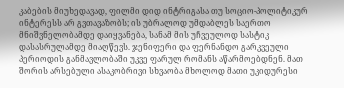კაბების მიუხედავად, ფილმი დიდ ინტრიგასა თუ სოციო-პოლიტიკურ ინტერესს არ გვთავაზობს; ის უბრალოდ უმდაბლეს საერთო მნიშვნელობამდე დაიყვანება, სანამ მის უჩვეულოდ სასტიკ დასასრულამდე მიაღწევს. ჯენიფერი და ფერნანდო გარკვეული პერიოდის განმავლობაში უკვე ფარულ რომანს აწარმოებდნენ. მათ შორის არსებული ასაკობრივი სხვაობა მხოლოდ მათი უკიდურესი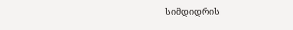სიმდიდრის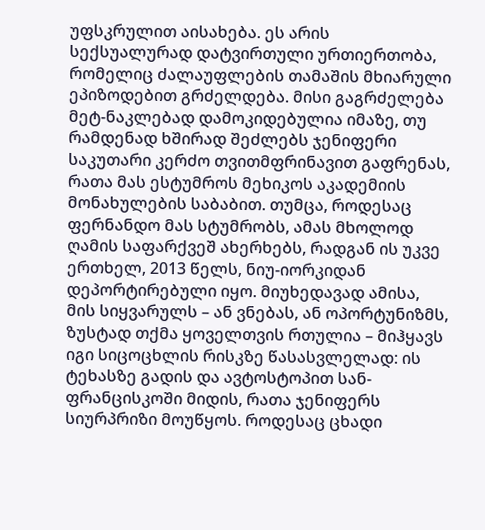უფსკრულით აისახება. ეს არის სექსუალურად დატვირთული ურთიერთობა, რომელიც ძალაუფლების თამაშის მხიარული ეპიზოდებით გრძელდება. მისი გაგრძელება მეტ-ნაკლებად დამოკიდებულია იმაზე, თუ რამდენად ხშირად შეძლებს ჯენიფერი საკუთარი კერძო თვითმფრინავით გაფრენას, რათა მას ესტუმროს მეხიკოს აკადემიის მონახულების საბაბით. თუმცა, როდესაც ფერნანდო მას სტუმრობს, ამას მხოლოდ ღამის საფარქვეშ ახერხებს, რადგან ის უკვე ერთხელ, 2013 წელს, ნიუ-იორკიდან დეპორტირებული იყო. მიუხედავად ამისა, მის სიყვარულს – ან ვნებას, ან ოპორტუნიზმს, ზუსტად თქმა ყოველთვის რთულია – მიჰყავს იგი სიცოცხლის რისკზე წასასვლელად: ის ტეხასზე გადის და ავტოსტოპით სან-ფრანცისკოში მიდის, რათა ჯენიფერს სიურპრიზი მოუწყოს. როდესაც ცხადი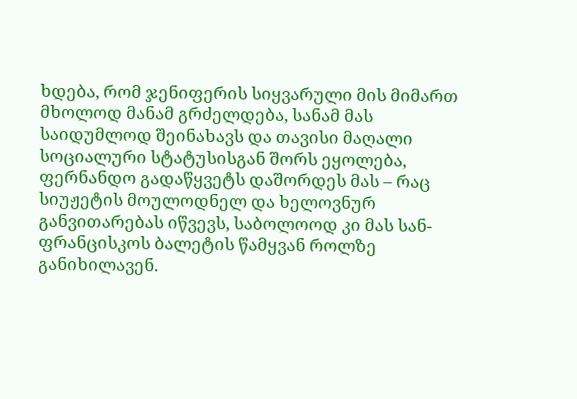ხდება, რომ ჯენიფერის სიყვარული მის მიმართ მხოლოდ მანამ გრძელდება, სანამ მას საიდუმლოდ შეინახავს და თავისი მაღალი სოციალური სტატუსისგან შორს ეყოლება, ფერნანდო გადაწყვეტს დაშორდეს მას – რაც სიუჟეტის მოულოდნელ და ხელოვნურ განვითარებას იწვევს, საბოლოოდ კი მას სან-ფრანცისკოს ბალეტის წამყვან როლზე განიხილავენ.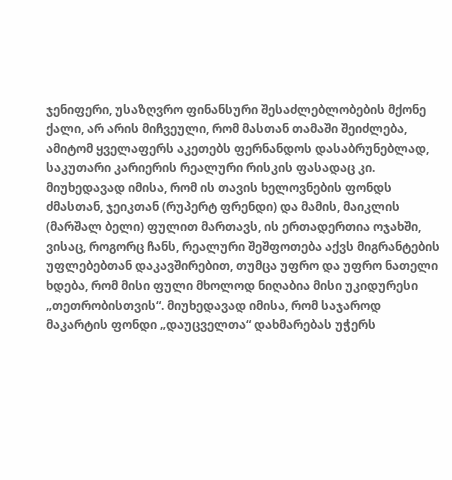ჯენიფერი, უსაზღვრო ფინანსური შესაძლებლობების მქონე ქალი, არ არის მიჩვეული, რომ მასთან თამაში შეიძლება, ამიტომ ყველაფერს აკეთებს ფერნანდოს დასაბრუნებლად, საკუთარი კარიერის რეალური რისკის ფასადაც კი. მიუხედავად იმისა, რომ ის თავის ხელოვნების ფონდს ძმასთან, ჯეიკთან (რუპერტ ფრენდი) და მამის, მაიკლის (მარშალ ბელი) ფულით მართავს, ის ერთადერთია ოჯახში, ვისაც, როგორც ჩანს, რეალური შეშფოთება აქვს მიგრანტების უფლებებთან დაკავშირებით, თუმცა უფრო და უფრო ნათელი ხდება, რომ მისი ფული მხოლოდ ნიღაბია მისი უკიდურესი „თეთრობისთვის“. მიუხედავად იმისა, რომ საჯაროდ მაკარტის ფონდი „დაუცველთა“ დახმარებას უჭერს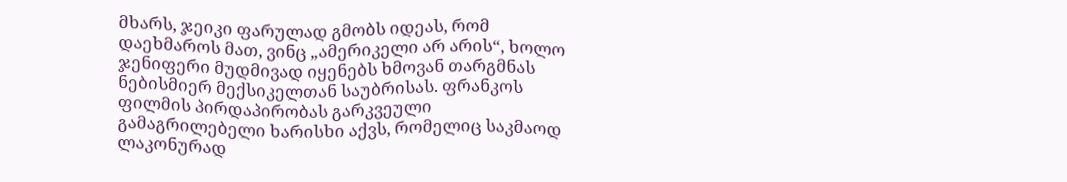მხარს, ჯეიკი ფარულად გმობს იდეას, რომ დაეხმაროს მათ, ვინც „ამერიკელი არ არის“, ხოლო ჯენიფერი მუდმივად იყენებს ხმოვან თარგმნას ნებისმიერ მექსიკელთან საუბრისას. ფრანკოს ფილმის პირდაპირობას გარკვეული გამაგრილებელი ხარისხი აქვს, რომელიც საკმაოდ ლაკონურად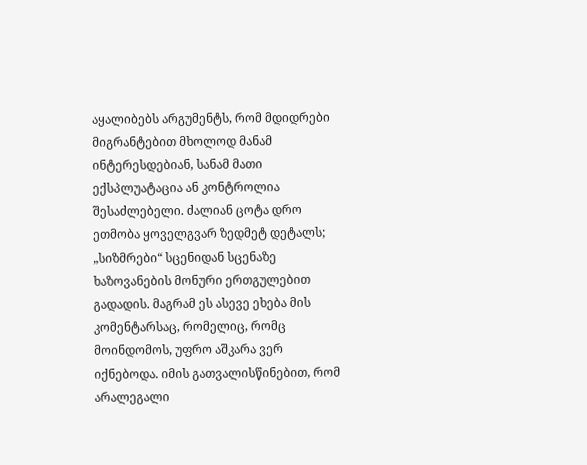აყალიბებს არგუმენტს, რომ მდიდრები მიგრანტებით მხოლოდ მანამ ინტერესდებიან, სანამ მათი ექსპლუატაცია ან კონტროლია შესაძლებელი. ძალიან ცოტა დრო ეთმობა ყოველგვარ ზედმეტ დეტალს; „სიზმრები“ სცენიდან სცენაზე ხაზოვანების მონური ერთგულებით გადადის. მაგრამ ეს ასევე ეხება მის კომენტარსაც, რომელიც, რომც მოინდომოს, უფრო აშკარა ვერ იქნებოდა. იმის გათვალისწინებით, რომ არალეგალი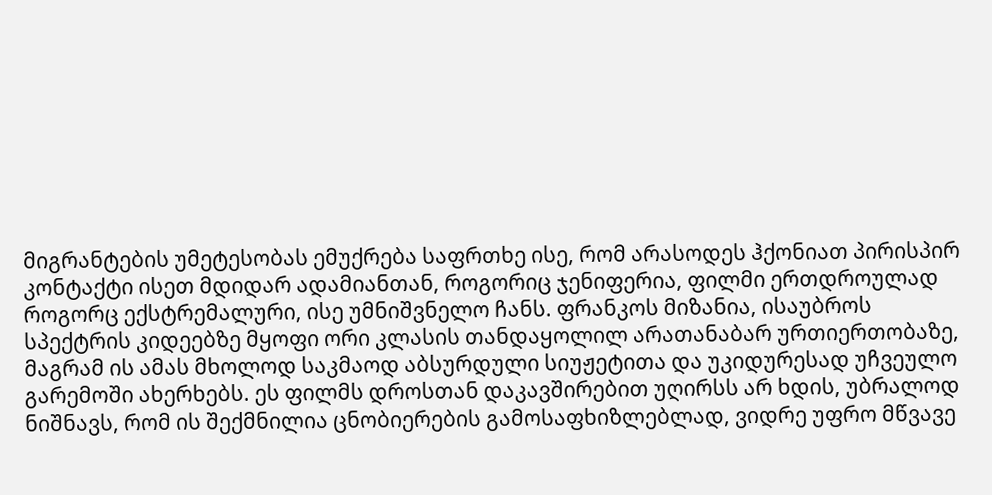მიგრანტების უმეტესობას ემუქრება საფრთხე ისე, რომ არასოდეს ჰქონიათ პირისპირ კონტაქტი ისეთ მდიდარ ადამიანთან, როგორიც ჯენიფერია, ფილმი ერთდროულად როგორც ექსტრემალური, ისე უმნიშვნელო ჩანს. ფრანკოს მიზანია, ისაუბროს სპექტრის კიდეებზე მყოფი ორი კლასის თანდაყოლილ არათანაბარ ურთიერთობაზე, მაგრამ ის ამას მხოლოდ საკმაოდ აბსურდული სიუჟეტითა და უკიდურესად უჩვეულო გარემოში ახერხებს. ეს ფილმს დროსთან დაკავშირებით უღირსს არ ხდის, უბრალოდ ნიშნავს, რომ ის შექმნილია ცნობიერების გამოსაფხიზლებლად, ვიდრე უფრო მწვავე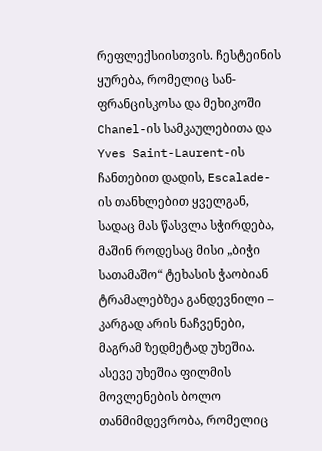რეფლექსიისთვის. ჩესტეინის ყურება, რომელიც სან-ფრანცისკოსა და მეხიკოში Chanel-ის სამკაულებითა და Yves Saint-Laurent-ის ჩანთებით დადის, Escalade-ის თანხლებით ყველგან, სადაც მას წასვლა სჭირდება, მაშინ როდესაც მისი „ბიჭი სათამაშო“ ტეხასის ჭაობიან ტრამალებზეა განდევნილი – კარგად არის ნაჩვენები, მაგრამ ზედმეტად უხეშია. ასევე უხეშია ფილმის მოვლენების ბოლო თანმიმდევრობა, რომელიც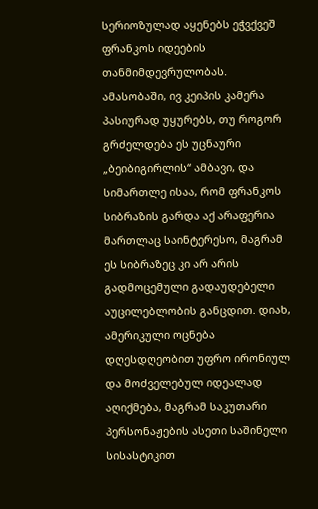სერიოზულად აყენებს ეჭვქვეშ ფრანკოს იდეების თანმიმდევრულობას. ამასობაში, ივ კეიპის კამერა პასიურად უყურებს, თუ როგორ გრძელდება ეს უცნაური „ბეიბიგირლის“ ამბავი, და სიმართლე ისაა, რომ ფრანკოს სიბრაზის გარდა აქ არაფერია მართლაც საინტერესო, მაგრამ ეს სიბრაზეც კი არ არის გადმოცემული გადაუდებელი აუცილებლობის განცდით. დიახ, ამერიკული ოცნება დღესდღეობით უფრო ირონიულ და მოძველებულ იდეალად აღიქმება, მაგრამ საკუთარი პერსონაჟების ასეთი საშინელი სისასტიკით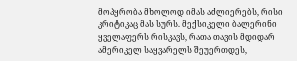მოპყრობა მხოლოდ იმას აძლიერებს, რისი კრიტიკაც მას სურს. მექსიკელი ბალერინი ყველაფერს რისკავს, რათა თავის მდიდარ ამერიკელ საყვარელს შეუერთდეს,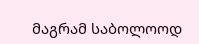მაგრამ საბოლოოდ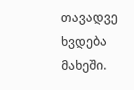თავადვე ხვდება მახეში.